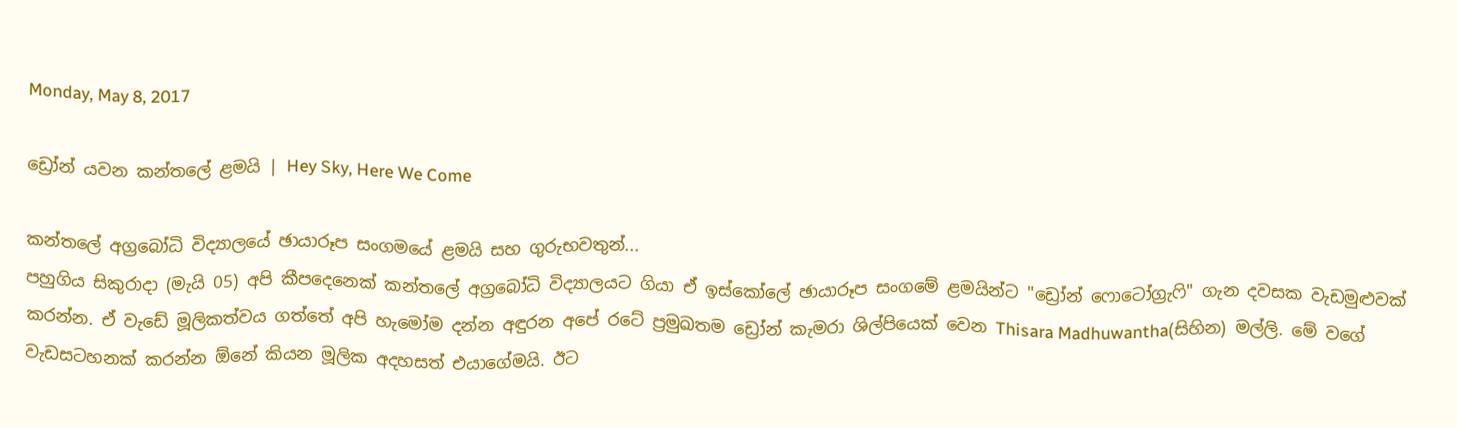Monday, May 8, 2017

ඩ්‍රෝන් යවන කන්තලේ ළමයි | Hey Sky, Here We Come

කන්තලේ අග්‍රබෝධි විද්‍යාලයේ ඡායාරූප සංගමයේ ළමයි සහ ගුරුභවතුන්...
පහුගිය සිකුරාදා (මැයි 05) අපි කීපදෙනෙක් කන්තලේ අග්‍රබෝධි විද්‍යාලයට ගියා ඒ ඉස්කෝලේ ඡායාරූප සංගමේ ළමයින්ට "ඩ්‍රෝන් ෆොටෝග්‍රැෆි" ගැන දවසක වැඩමුළුවක් කරන්න. ඒ වැඩේ මූලිකත්වය ගත්තේ අපි හැමෝම දන්න අඳුරන අපේ රටේ ප්‍රමුඛතම ඩ්‍රෝන් කැමරා ශිල්පියෙක් වෙන Thisara Madhuwantha(සිහින) මල්ලි. මේ වගේ වැඩසටහනක් කරන්න ඕනේ කියන මූලික අදහසත් එයාගේමයි. ඊට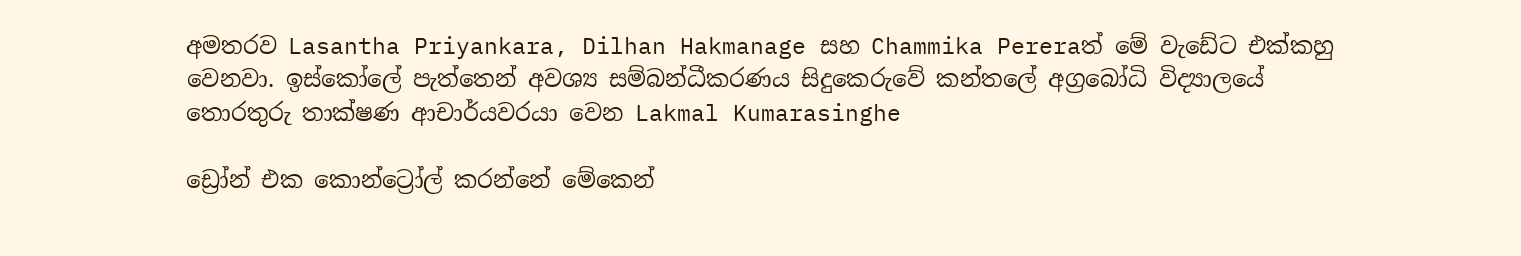අමතරව Lasantha Priyankara, Dilhan Hakmanage සහ Chammika Pereraත් මේ වැඩේට එක්කහු වෙනවා. ඉස්කෝලේ පැත්තෙන් අවශ්‍ය සම්බන්ධීකරණය සිදුකෙරුවේ කන්තලේ අග්‍රබෝධි විද්‍යාලයේ තොරතුරු තාක්ෂණ ආචාර්යවරයා වෙන Lakmal Kumarasinghe

ඩ්‍රෝන් එක කොන්ට්‍රෝල් කරන්නේ මේකෙන්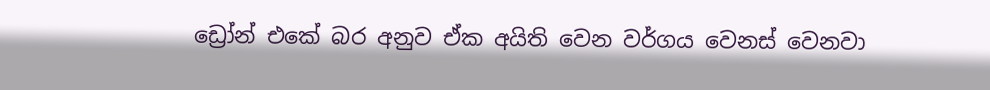ඩ්‍රෝන් එකේ බර අනුව ඒක අයිති වෙන වර්ගය වෙනස් වෙනවා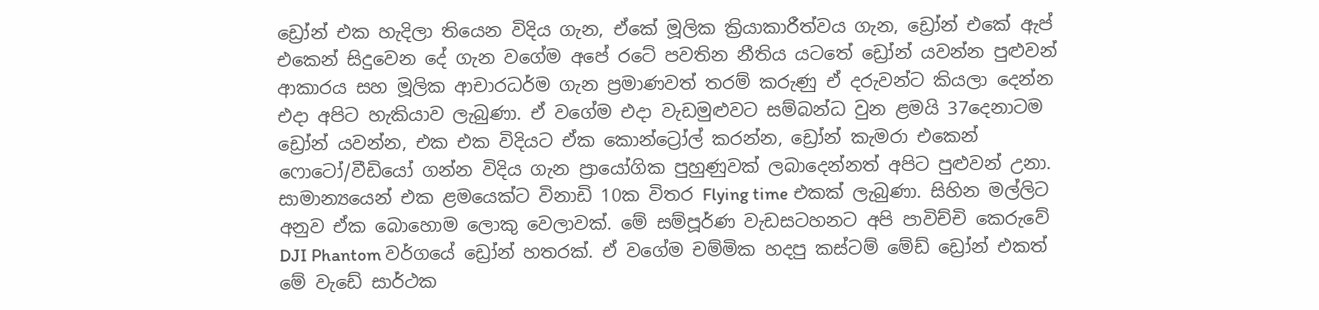ඩ්‍රෝන් එක හැදිලා තියෙන විදිය ගැන, ඒකේ මූලික ක්‍රියාකාරීත්වය ගැන, ඩ්‍රෝන් එකේ ඇප් එකෙන් සිදුවෙන දේ ගැන වගේම අපේ රටේ පවතින නීතිය යටතේ ඩ්‍රෝන් යවන්න පුළුවන් ආකාරය සහ මූලික ආචාරධර්ම ගැන ප්‍රමාණවත් තරම් කරුණු ඒ දරුවන්ට කියලා දෙන්න එදා අපිට හැකියාව ලැබුණා. ඒ වගේම එදා වැඩමුළුවට සම්බන්ධ වුන ළමයි 37දෙනාටම ඩ්‍රෝන් යවන්න, එක එක විදියට ඒක කොන්ට්‍රෝල් කරන්න, ඩ්‍රෝන් කැමරා එකෙන් ෆොටෝ/වීඩියෝ ගන්න විදිය ගැන ප්‍රායෝගික පුහුණුවක් ලබාදෙන්නත් අපිට පුළුවන් උනා. සාමාන්‍යයෙන් එක ළමයෙක්ට විනාඩි 10ක විතර Flying time එකක් ලැබුණා. සිහින මල්ලිට අනුව ඒක බොහොම ලොකු වෙලාවක්. මේ සම්පූර්ණ වැඩසටහනට අපි පාවිච්චි කෙරුවේ DJI Phantom වර්ගයේ ඩ්‍රෝන් හතරක්. ඒ වගේම චම්මික හදපු කස්ටම් මේඩ් ඩ්‍රෝන් එකත් මේ වැඩේ සාර්ථක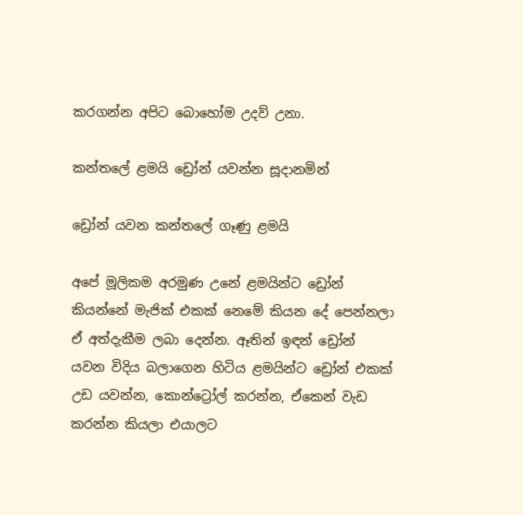කරගන්න අපිට බොහෝම උදව් උනා.

කන්තලේ ළමයි ඩ්‍රෝන් යවන්න සූදානමින්

ඩ්‍රෝන් යවන කන්තලේ ගෑණු ළමයි

අපේ මූලිකම අරමුණ උනේ ළමයින්ට ඩ්‍රෝන් කියන්නේ මැජික් එකක් නෙමේ කියන දේ පෙන්නලා ඒ අත්දැකීම ලබා දෙන්න. ඈතින් ඉඳන් ඩ්‍රෝන් යවන විදිය බලාගෙන හිටිය ළමයින්ට ඩ්‍රෝන් එකක් උඩ යවන්න, කොන්ට්‍රෝල් කරන්න, ඒකෙන් වැඩ කරන්න කියලා එයාලට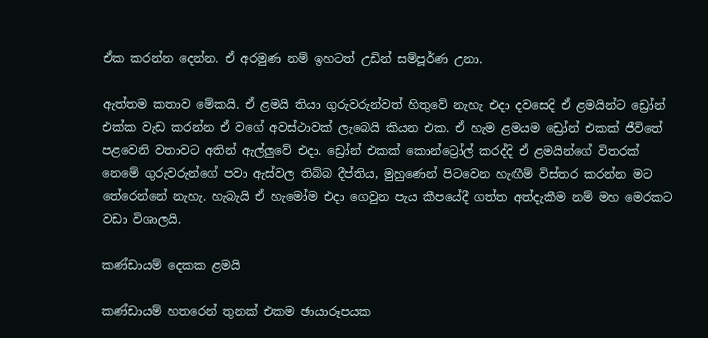ඒක කරන්න දෙන්න. ඒ අරමුණ නම් ඉහටත් උඩින් සම්පූර්ණ උනා.

ඇත්තම කතාව මේකයි. ඒ ළමයි තියා ගුරුවරුන්වත් හිතුවේ නැහැ එදා දවසෙදි ඒ ළමයින්ට ඩ්‍රෝන් එක්ක වැඩ කරන්න ඒ වගේ අවස්ථාවක් ලැබෙයි කියන එක. ඒ හැම ළමයම ඩ්‍රෝන් එකක් ජීවිතේ පළවෙනි වතාවට අතින් ඇල්ලුවේ එදා. ඩ්‍රෝන් එකක් කොන්ට්‍රෝල් කරද්දි ඒ ළමයින්ගේ විතරක් නෙමේ ගුරුවරුන්ගේ පවා ඇස්වල තිබ්බ දීප්තිය, මුහුණෙන් පිටවෙන හැඟීම් විස්තර කරන්න මට තේරෙන්නේ නැහැ. හැබැයි ඒ හැමෝම එදා ගෙවුන පැය කීපයේදී ගත්ත අත්දැකීම නම් මහ මෙරකට වඩා විශාලයි.

කණ්ඩායම් දෙකක ළමයි

කණ්ඩායම් හතරෙන් තුනක් එකම ඡායාරූපයක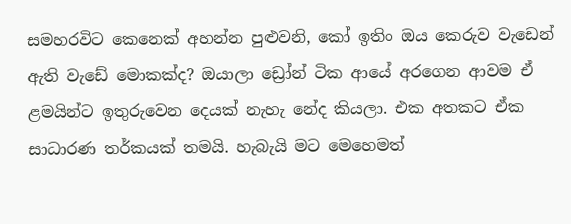සමහරවිට කෙනෙක් අහන්න පුළුවනි, කෝ ඉතිං ඔය කෙරුව වැඩෙන් ඇති වැඩේ මොකක්ද? ඔයාලා ඩ්‍රෝන් ටික ආයේ අරගෙන ආවම ඒ ළමයින්ට ඉතුරුවෙන දෙයක් නැහැ නේද කියලා. එක අතකට ඒක සාධාරණ තර්කයක් තමයි. හැබැයි මට මෙහෙමත්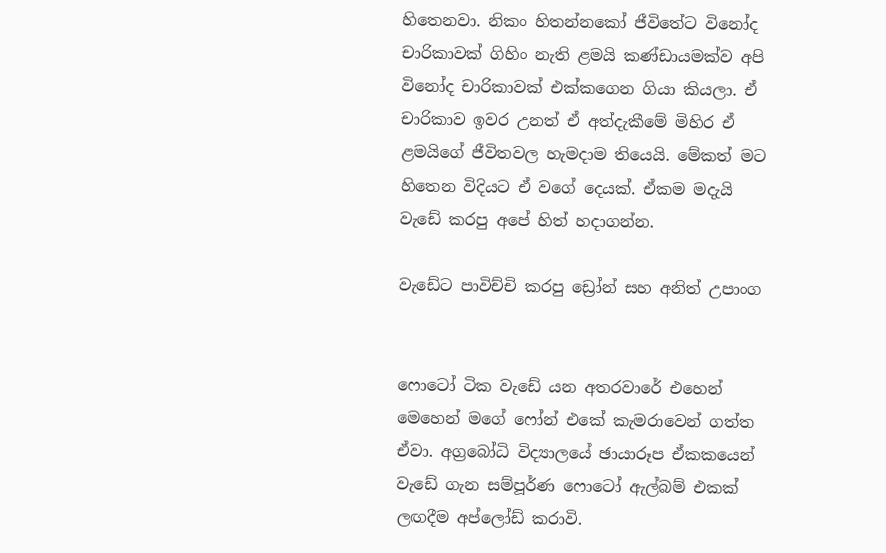හිතෙනවා. නිකං හිතන්නකෝ ජීවිතේට විනෝද චාරිකාවක් ගිහිං නැති ළමයි කණ්ඩායමක්ව අපි විනෝද චාරිකාවක් එක්කගෙන ගියා කියලා. ඒ චාරිකාව ඉවර උනත් ඒ අත්දැකීමේ මිහිර ඒ ළමයිගේ ජීවිතවල හැමදාම තියෙයි. මේකත් මට හිතෙන විදියට ඒ වගේ දෙයක්. ඒකම මදැයි වැඩේ කරපු අපේ හිත් හදාගන්න.

වැඩේට පාවිච්චි කරපු ඩ්‍රෝන් සහ අනිත් උපාංග


ෆොටෝ ටික වැඩේ යන අතරවාරේ එහෙන් මෙහෙන් මගේ ෆෝන් එකේ කැමරාවෙන් ගත්ත ඒවා. අග්‍රබෝධි විද්‍යාලයේ ඡායාරූප ඒකකයෙන් වැඩේ ගැන සම්පූර්ණ ෆොටෝ ඇල්බම් එකක් ලඟදීම අප්ලෝඩ් කරාවි.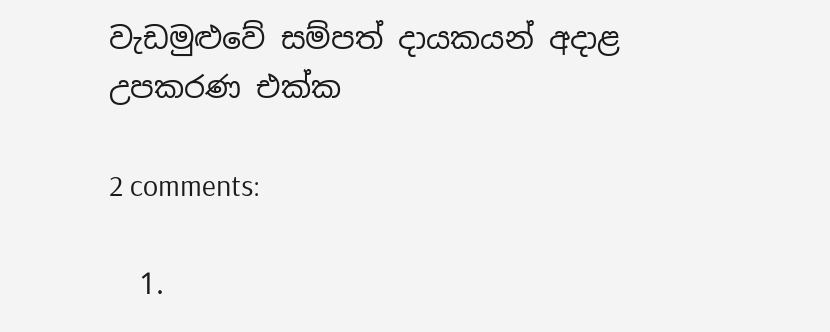වැඩමුළුවේ සම්පත් දායකයන් අදාළ උපකරණ එක්ක

2 comments:

  1.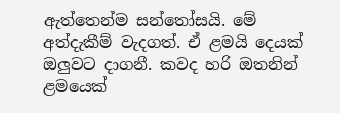ඇත්තෙන්ම සන්තෝසයි. මේ අත්දැකීම් වැදගත්. ඒ ළමයි දෙයක් ඔලුවට දාගනී. කවද හරි ඔතනින් ළමයෙක්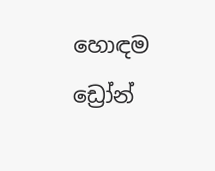හොඳම ඩ්‍රෝන්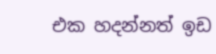එක හදන්නත් ඉඩ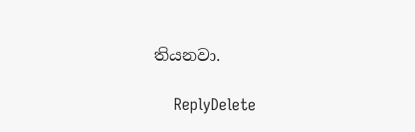තියනවා.

    ReplyDelete